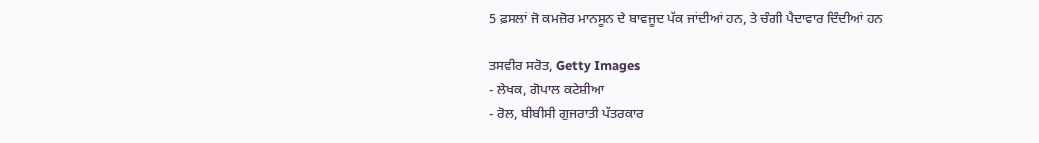5 ਫ਼ਸਲਾਂ ਜੋ ਕਮਜ਼ੋਰ ਮਾਨਸੂਨ ਦੇ ਬਾਵਜੂਦ ਪੱਕ ਜਾਂਦੀਆਂ ਹਨ, ਤੇ ਚੰਗੀ ਪੈਦਾਵਾਰ ਦਿੰਦੀਆਂ ਹਨ

ਤਸਵੀਰ ਸਰੋਤ, Getty Images
- ਲੇਖਕ, ਗੋਪਾਲ ਕਟੇਸ਼ੀਆ
- ਰੋਲ, ਬੀਬੀਸੀ ਗੁਜਰਾਤੀ ਪੱਤਰਕਾਰ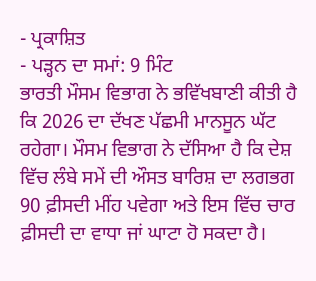- ਪ੍ਰਕਾਸ਼ਿਤ
- ਪੜ੍ਹਨ ਦਾ ਸਮਾਂ: 9 ਮਿੰਟ
ਭਾਰਤੀ ਮੌਸਮ ਵਿਭਾਗ ਨੇ ਭਵਿੱਖਬਾਣੀ ਕੀਤੀ ਹੈ ਕਿ 2026 ਦਾ ਦੱਖਣ ਪੱਛਮੀ ਮਾਨਸੂਨ ਘੱਟ ਰਹੇਗਾ। ਮੌਸਮ ਵਿਭਾਗ ਨੇ ਦੱਸਿਆ ਹੈ ਕਿ ਦੇਸ਼ ਵਿੱਚ ਲੰਬੇ ਸਮੇਂ ਦੀ ਔਸਤ ਬਾਰਿਸ਼ ਦਾ ਲਗਭਗ 90 ਫ਼ੀਸਦੀ ਮੀਂਹ ਪਵੇਗਾ ਅਤੇ ਇਸ ਵਿੱਚ ਚਾਰ ਫ਼ੀਸਦੀ ਦਾ ਵਾਧਾ ਜਾਂ ਘਾਟਾ ਹੋ ਸਕਦਾ ਹੈ।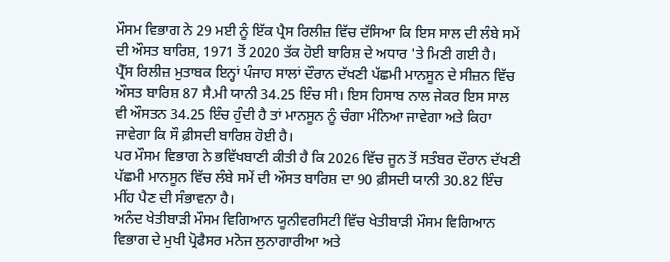ਮੌਸਮ ਵਿਭਾਗ ਨੇ 29 ਮਈ ਨੂੰ ਇੱਕ ਪ੍ਰੈਸ ਰਿਲੀਜ਼ ਵਿੱਚ ਦੱਸਿਆ ਕਿ ਇਸ ਸਾਲ ਦੀ ਲੰਬੇ ਸਮੇਂ ਦੀ ਔਸਤ ਬਾਰਿਸ਼, 1971 ਤੋਂ 2020 ਤੱਕ ਹੋਈ ਬਾਰਿਸ਼ ਦੇ ਅਧਾਰ 'ਤੇ ਮਿਣੀ ਗਈ ਹੈ।
ਪ੍ਰੈੱਸ ਰਿਲੀਜ਼ ਮੁਤਾਬਕ ਇਨ੍ਹਾਂ ਪੰਜਾਹ ਸਾਲਾਂ ਦੌਰਾਨ ਦੱਖਣੀ ਪੱਛਮੀ ਮਾਨਸੂਨ ਦੇ ਸੀਜ਼ਨ ਵਿੱਚ ਔਸਤ ਬਾਰਿਸ਼ 87 ਸੈ.ਮੀ ਯਾਨੀ 34.25 ਇੰਚ ਸੀ। ਇਸ ਹਿਸਾਬ ਨਾਲ ਜੇਕਰ ਇਸ ਸਾਲ ਵੀ ਔਸਤਨ 34.25 ਇੰਚ ਹੁੰਦੀ ਹੈ ਤਾਂ ਮਾਨਸੂਨ ਨੂੰ ਚੰਗਾ ਮੰਨਿਆ ਜਾਵੇਗਾ ਅਤੇ ਕਿਹਾ ਜਾਵੇਗਾ ਕਿ ਸੌ ਫ਼ੀਸਦੀ ਬਾਰਿਸ਼ ਹੋਈ ਹੈ।
ਪਰ ਮੌਸਮ ਵਿਭਾਗ ਨੇ ਭਵਿੱਖਬਾਣੀ ਕੀਤੀ ਹੈ ਕਿ 2026 ਵਿੱਚ ਜੂਨ ਤੋਂ ਸਤੰਬਰ ਦੌਰਾਨ ਦੱਖਣੀ ਪੱਛਮੀ ਮਾਨਸੂਨ ਵਿੱਚ ਲੰਬੇ ਸਮੇਂ ਦੀ ਔਸਤ ਬਾਰਿਸ਼ ਦਾ 90 ਫ਼ੀਸਦੀ ਯਾਨੀ 30.82 ਇੰਚ ਮੀਂਹ ਪੈਣ ਦੀ ਸੰਭਾਵਨਾ ਹੈ।
ਅਨੰਦ ਖੇਤੀਬਾੜੀ ਮੌਸਮ ਵਿਗਿਆਨ ਯੂਨੀਵਰਸਿਟੀ ਵਿੱਚ ਖੇਤੀਬਾੜੀ ਮੌਸਮ ਵਿਗਿਆਨ ਵਿਭਾਗ ਦੇ ਮੁਖੀ ਪ੍ਰੋਫੈਸਰ ਮਨੋਜ ਲੁਨਾਗਾਰੀਆ ਅਤੇ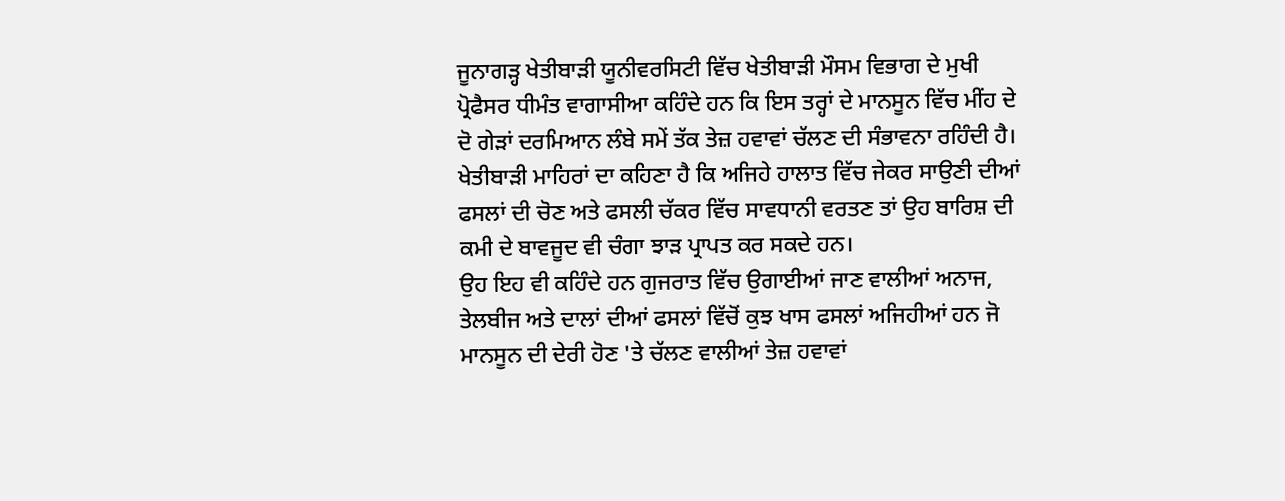ਜੂਨਾਗੜ੍ਹ ਖੇਤੀਬਾੜੀ ਯੂਨੀਵਰਸਿਟੀ ਵਿੱਚ ਖੇਤੀਬਾੜੀ ਮੌਸਮ ਵਿਭਾਗ ਦੇ ਮੁਖੀ ਪ੍ਰੋਫੈਸਰ ਧੀਮੰਤ ਵਾਗਾਸੀਆ ਕਹਿੰਦੇ ਹਨ ਕਿ ਇਸ ਤਰ੍ਹਾਂ ਦੇ ਮਾਨਸੂਨ ਵਿੱਚ ਮੀਂਹ ਦੇ ਦੋ ਗੇੜਾਂ ਦਰਮਿਆਨ ਲੰਬੇ ਸਮੇਂ ਤੱਕ ਤੇਜ਼ ਹਵਾਵਾਂ ਚੱਲਣ ਦੀ ਸੰਭਾਵਨਾ ਰਹਿੰਦੀ ਹੈ।
ਖੇਤੀਬਾੜੀ ਮਾਹਿਰਾਂ ਦਾ ਕਹਿਣਾ ਹੈ ਕਿ ਅਜਿਹੇ ਹਾਲਾਤ ਵਿੱਚ ਜੇਕਰ ਸਾਉਣੀ ਦੀਆਂ ਫਸਲਾਂ ਦੀ ਚੋਣ ਅਤੇ ਫਸਲੀ ਚੱਕਰ ਵਿੱਚ ਸਾਵਧਾਨੀ ਵਰਤਣ ਤਾਂ ਉਹ ਬਾਰਿਸ਼ ਦੀ ਕਮੀ ਦੇ ਬਾਵਜੂਦ ਵੀ ਚੰਗਾ ਝਾੜ ਪ੍ਰਾਪਤ ਕਰ ਸਕਦੇ ਹਨ।
ਉਹ ਇਹ ਵੀ ਕਹਿੰਦੇ ਹਨ ਗੁਜਰਾਤ ਵਿੱਚ ਉਗਾਈਆਂ ਜਾਣ ਵਾਲੀਆਂ ਅਨਾਜ, ਤੇਲਬੀਜ ਅਤੇ ਦਾਲਾਂ ਦੀਆਂ ਫਸਲਾਂ ਵਿੱਚੋਂ ਕੁਝ ਖਾਸ ਫਸਲਾਂ ਅਜਿਹੀਆਂ ਹਨ ਜੋ ਮਾਨਸੂਨ ਦੀ ਦੇਰੀ ਹੋਣ 'ਤੇ ਚੱਲਣ ਵਾਲੀਆਂ ਤੇਜ਼ ਹਵਾਵਾਂ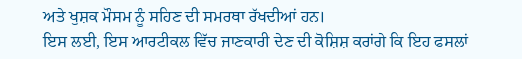ਅਤੇ ਖੁਸ਼ਕ ਮੌਸਮ ਨੂੰ ਸਹਿਣ ਦੀ ਸਮਰਥਾ ਰੱਖਦੀਆਂ ਹਨ।
ਇਸ ਲਈ, ਇਸ ਆਰਟੀਕਲ ਵਿੱਚ ਜਾਣਕਾਰੀ ਦੇਣ ਦੀ ਕੋਸ਼ਿਸ਼ ਕਰਾਂਗੇ ਕਿ ਇਹ ਫਸਲਾਂ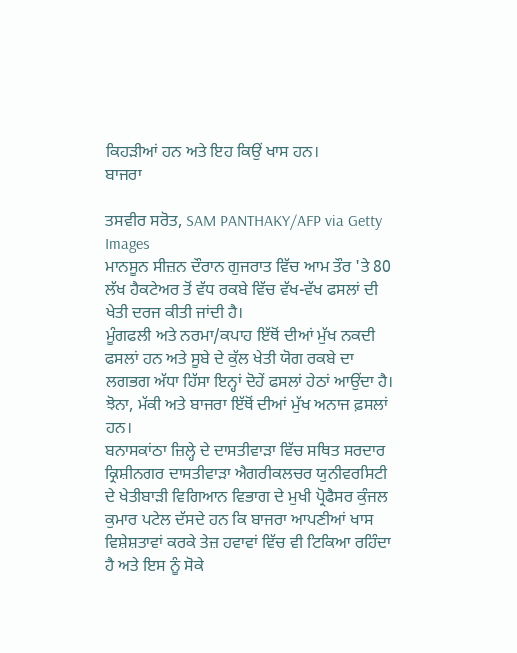ਕਿਹੜੀਆਂ ਹਨ ਅਤੇ ਇਹ ਕਿਉਂ ਖਾਸ ਹਨ।
ਬਾਜਰਾ

ਤਸਵੀਰ ਸਰੋਤ, SAM PANTHAKY/AFP via Getty Images
ਮਾਨਸੂਨ ਸੀਜ਼ਨ ਦੌਰਾਨ ਗੁਜਰਾਤ ਵਿੱਚ ਆਮ ਤੌਰ 'ਤੇ 80 ਲੱਖ ਹੈਕਟੇਅਰ ਤੋਂ ਵੱਧ ਰਕਬੇ ਵਿੱਚ ਵੱਖ-ਵੱਖ ਫਸਲਾਂ ਦੀ ਖੇਤੀ ਦਰਜ ਕੀਤੀ ਜਾਂਦੀ ਹੈ।
ਮੂੰਗਫਲੀ ਅਤੇ ਨਰਮਾ/ਕਪਾਹ ਇੱਥੋਂ ਦੀਆਂ ਮੁੱਖ ਨਕਦੀ ਫਸਲਾਂ ਹਨ ਅਤੇ ਸੂਬੇ ਦੇ ਕੁੱਲ ਖੇਤੀ ਯੋਗ ਰਕਬੇ ਦਾ ਲਗਭਗ ਅੱਧਾ ਹਿੱਸਾ ਇਨ੍ਹਾਂ ਦੋਹੇਂ ਫਸਲਾਂ ਹੇਠਾਂ ਆਉਂਦਾ ਹੈ। ਝੋਨਾ, ਮੱਕੀ ਅਤੇ ਬਾਜਰਾ ਇੱਥੋਂ ਦੀਆਂ ਮੁੱਖ ਅਨਾਜ ਫ਼ਸਲਾਂ ਹਨ।
ਬਨਾਸਕਾਂਠਾ ਜ਼ਿਲ੍ਹੇ ਦੇ ਦਾਸਤੀਵਾੜਾ ਵਿੱਚ ਸਥਿਤ ਸਰਦਾਰ ਕ੍ਰਿਸ਼ੀਨਗਰ ਦਾਸਤੀਵਾੜਾ ਐਗਰੀਕਲਚਰ ਯੁਨੀਵਰਸਿਟੀ ਦੇ ਖੇਤੀਬਾੜੀ ਵਿਗਿਆਨ ਵਿਭਾਗ ਦੇ ਮੁਖੀ ਪ੍ਰੋਫੈਸਰ ਕੁੰਜਲ ਕੁਮਾਰ ਪਟੇਲ ਦੱਸਦੇ ਹਨ ਕਿ ਬਾਜਰਾ ਆਪਣੀਆਂ ਖਾਸ ਵਿਸ਼ੇਸ਼ਤਾਵਾਂ ਕਰਕੇ ਤੇਜ਼ ਹਵਾਵਾਂ ਵਿੱਚ ਵੀ ਟਿਕਿਆ ਰਹਿੰਦਾ ਹੈ ਅਤੇ ਇਸ ਨੂੰ ਸੋਕੇ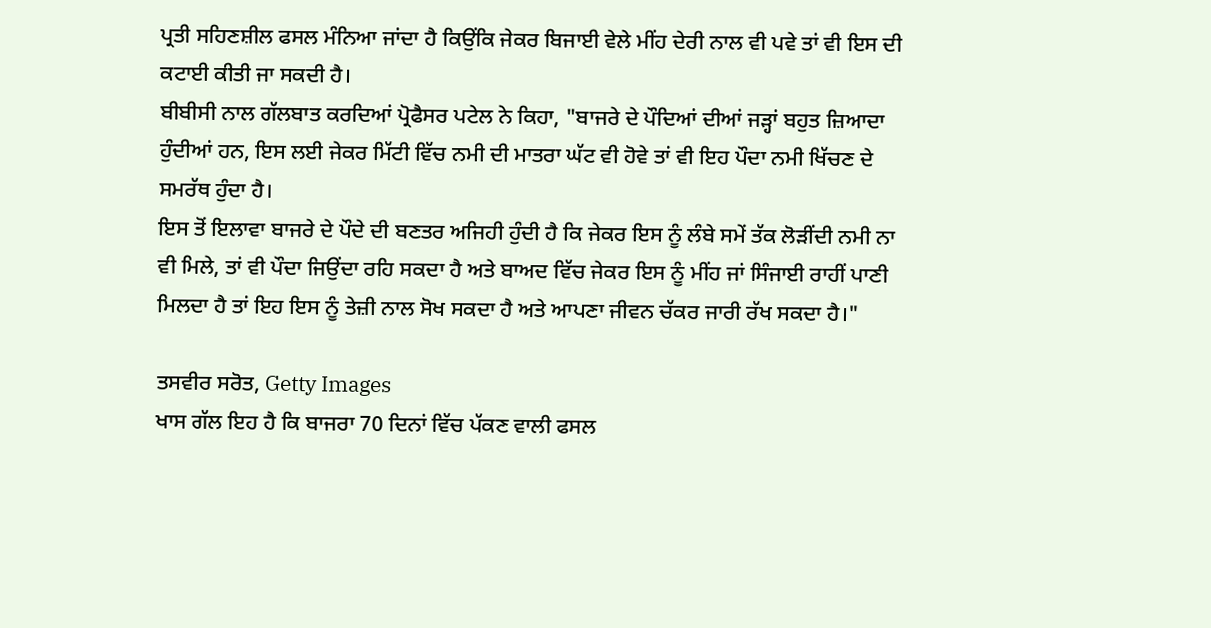ਪ੍ਰਤੀ ਸਹਿਣਸ਼ੀਲ ਫਸਲ ਮੰਨਿਆ ਜਾਂਦਾ ਹੈ ਕਿਉਂਕਿ ਜੇਕਰ ਬਿਜਾਈ ਵੇਲੇ ਮੀਂਹ ਦੇਰੀ ਨਾਲ ਵੀ ਪਵੇ ਤਾਂ ਵੀ ਇਸ ਦੀ ਕਟਾਈ ਕੀਤੀ ਜਾ ਸਕਦੀ ਹੈ।
ਬੀਬੀਸੀ ਨਾਲ ਗੱਲਬਾਤ ਕਰਦਿਆਂ ਪ੍ਰੋਫੈਸਰ ਪਟੇਲ ਨੇ ਕਿਹਾ, "ਬਾਜਰੇ ਦੇ ਪੌਦਿਆਂ ਦੀਆਂ ਜੜ੍ਹਾਂ ਬਹੁਤ ਜ਼ਿਆਦਾ ਹੁੰਦੀਆਂ ਹਨ, ਇਸ ਲਈ ਜੇਕਰ ਮਿੱਟੀ ਵਿੱਚ ਨਮੀ ਦੀ ਮਾਤਰਾ ਘੱਟ ਵੀ ਹੋਵੇ ਤਾਂ ਵੀ ਇਹ ਪੌਦਾ ਨਮੀ ਖਿੱਚਣ ਦੇ ਸਮਰੱਥ ਹੁੰਦਾ ਹੈ।
ਇਸ ਤੋਂ ਇਲਾਵਾ ਬਾਜਰੇ ਦੇ ਪੌਦੇ ਦੀ ਬਣਤਰ ਅਜਿਹੀ ਹੁੰਦੀ ਹੈ ਕਿ ਜੇਕਰ ਇਸ ਨੂੰ ਲੰਬੇ ਸਮੇਂ ਤੱਕ ਲੋੜੀਂਦੀ ਨਮੀ ਨਾ ਵੀ ਮਿਲੇ, ਤਾਂ ਵੀ ਪੌਦਾ ਜਿਉਂਦਾ ਰਹਿ ਸਕਦਾ ਹੈ ਅਤੇ ਬਾਅਦ ਵਿੱਚ ਜੇਕਰ ਇਸ ਨੂੰ ਮੀਂਹ ਜਾਂ ਸਿੰਜਾਈ ਰਾਹੀਂ ਪਾਣੀ ਮਿਲਦਾ ਹੈ ਤਾਂ ਇਹ ਇਸ ਨੂੰ ਤੇਜ਼ੀ ਨਾਲ ਸੋਖ ਸਕਦਾ ਹੈ ਅਤੇ ਆਪਣਾ ਜੀਵਨ ਚੱਕਰ ਜਾਰੀ ਰੱਖ ਸਕਦਾ ਹੈ।"

ਤਸਵੀਰ ਸਰੋਤ, Getty Images
ਖਾਸ ਗੱਲ ਇਹ ਹੈ ਕਿ ਬਾਜਰਾ 70 ਦਿਨਾਂ ਵਿੱਚ ਪੱਕਣ ਵਾਲੀ ਫਸਲ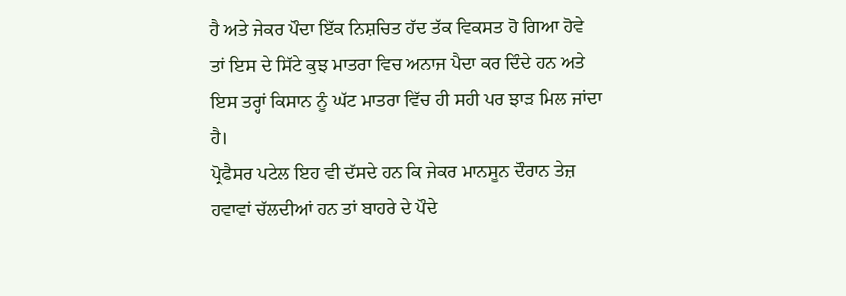ਹੈ ਅਤੇ ਜੇਕਰ ਪੌਦਾ ਇੱਕ ਨਿਸ਼ਚਿਤ ਹੱਦ ਤੱਕ ਵਿਕਸਤ ਹੋ ਗਿਆ ਹੋਵੇ ਤਾਂ ਇਸ ਦੇ ਸਿੱਟੇ ਕੁਝ ਮਾਤਰਾ ਵਿਚ ਅਨਾਜ ਪੈਦਾ ਕਰ ਦਿੰਦੇ ਹਨ ਅਤੇ ਇਸ ਤਰ੍ਹਾਂ ਕਿਸਾਨ ਨੂੰ ਘੱਟ ਮਾਤਰਾ ਵਿੱਚ ਹੀ ਸਹੀ ਪਰ ਝਾੜ ਮਿਲ ਜਾਂਦਾ ਹੈ।
ਪ੍ਰੋਫੈਸਰ ਪਟੇਲ ਇਹ ਵੀ ਦੱਸਦੇ ਹਨ ਕਿ ਜੇਕਰ ਮਾਨਸੂਨ ਦੌਰਾਨ ਤੇਜ਼ ਹਵਾਵਾਂ ਚੱਲਦੀਆਂ ਹਨ ਤਾਂ ਬਾਹਰੇ ਦੇ ਪੌਦੇ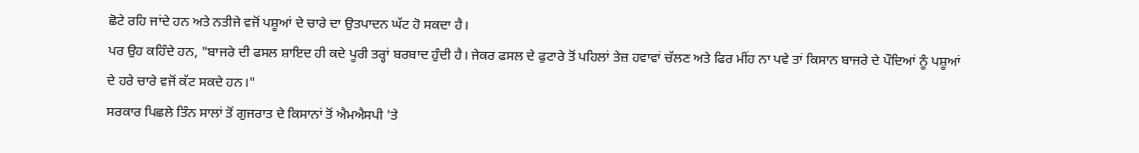ਛੋਟੇ ਰਹਿ ਜਾਂਦੇ ਹਨ ਅਤੇ ਨਤੀਜੇ ਵਜੋਂ ਪਸ਼ੂਆਂ ਦੇ ਚਾਰੇ ਦਾ ਉਤਪਾਦਨ ਘੱਟ ਹੋ ਸਕਦਾ ਹੈ।
ਪਰ ਉਹ ਕਹਿੰਦੇ ਹਨ, "ਬਾਜਰੇ ਦੀ ਫਸਲ ਸ਼ਾਇਦ ਹੀ ਕਦੇ ਪੂਰੀ ਤਰ੍ਹਾਂ ਬਰਬਾਦ ਹੁੰਦੀ ਹੈ। ਜੇਕਰ ਫਸਲ ਦੇ ਫੁਟਾਰੇ ਤੋਂ ਪਹਿਲਾਂ ਤੇਜ਼ ਹਵਾਵਾਂ ਚੱਲਣ ਅਤੇ ਫਿਰ ਮੀਂਹ ਨਾ ਪਵੇ ਤਾਂ ਕਿਸਾਨ ਬਾਜਰੇ ਦੇ ਪੌਦਿਆਂ ਨੂੰ ਪਸ਼ੂਆਂ ਦੇ ਹਰੇ ਚਾਰੇ ਵਜੋਂ ਕੱਟ ਸਕਦੇ ਹਨ।"
ਸਰਕਾਰ ਪਿਛਲੇ ਤਿੰਨ ਸਾਲਾਂ ਤੋਂ ਗੁਜਰਾਤ ਦੇ ਕਿਸਾਨਾਂ ਤੋਂ ਐਮਐਸਪੀ 'ਤੇ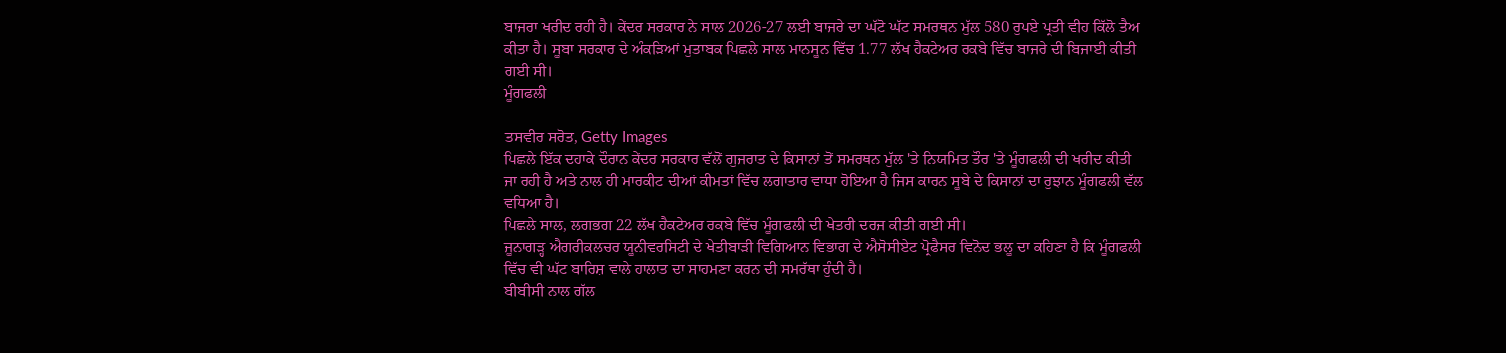ਬਾਜਰਾ ਖਰੀਦ ਰਹੀ ਹੈ। ਕੇਂਦਰ ਸਰਕਾਰ ਨੇ ਸਾਲ 2026-27 ਲਈ ਬਾਜਰੇ ਦਾ ਘੱਟੋ ਘੱਟ ਸਮਰਥਨ ਮੁੱਲ 580 ਰੁਪਏ ਪ੍ਰਤੀ ਵੀਹ ਕਿੱਲੋ ਤੈਅ ਕੀਤਾ ਹੈ। ਸੂਬਾ ਸਰਕਾਰ ਦੇ ਅੰਕੜਿਆਂ ਮੁਤਾਬਕ ਪਿਛਲੇ ਸਾਲ ਮਾਨਸੂਨ ਵਿੱਚ 1.77 ਲੱਖ ਹੈਕਟੇਅਰ ਰਕਬੇ ਵਿੱਚ ਬਾਜਰੇ ਦੀ ਬਿਜਾਈ ਕੀਤੀ ਗਈ ਸੀ।
ਮੂੰਗਫਲੀ

ਤਸਵੀਰ ਸਰੋਤ, Getty Images
ਪਿਛਲੇ ਇੱਕ ਦਹਾਕੇ ਦੌਰਾਨ ਕੇਂਦਰ ਸਰਕਾਰ ਵੱਲੋਂ ਗੁਜਰਾਤ ਦੇ ਕਿਸਾਨਾਂ ਤੋਂ ਸਮਰਥਨ ਮੁੱਲ 'ਤੇ ਨਿਯਮਿਤ ਤੌਰ 'ਤੇ ਮੂੰਗਫਲੀ ਦੀ ਖਰੀਦ ਕੀਤੀ ਜਾ ਰਹੀ ਹੈ ਅਤੇ ਨਾਲ ਹੀ ਮਾਰਕੀਟ ਦੀਆਂ ਕੀਮਤਾਂ ਵਿੱਚ ਲਗਾਤਾਰ ਵਾਧਾ ਹੋਇਆ ਹੈ ਜਿਸ ਕਾਰਨ ਸੂਬੇ ਦੇ ਕਿਸਾਨਾਂ ਦਾ ਰੁਝਾਨ ਮੂੰਗਫਲੀ ਵੱਲ ਵਧਿਆ ਹੈ।
ਪਿਛਲੇ ਸਾਲ, ਲਗਭਗ 22 ਲੱਖ ਹੈਕਟੇਅਰ ਰਕਬੇ ਵਿੱਚ ਮੂੰਗਫਲੀ ਦੀ ਖੇਤਰੀ ਦਰਜ ਕੀਤੀ ਗਈ ਸੀ।
ਜੂਨਾਗੜ੍ਹ ਐਗਰੀਕਲਚਰ ਯੂਨੀਵਰਸਿਟੀ ਦੇ ਖੇਤੀਬਾੜੀ ਵਿਗਿਆਨ ਵਿਭਾਗ ਦੇ ਐਸੋਸੀਏਟ ਪ੍ਰੋਫੈਸਰ ਵਿਨੋਦ ਭਲੂ ਦਾ ਕਹਿਣਾ ਹੈ ਕਿ ਮੂੰਗਫਲੀ ਵਿੱਚ ਵੀ ਘੱਟ ਬਾਰਿਸ਼ ਵਾਲੇ ਹਾਲਾਤ ਦਾ ਸਾਹਮਣਾ ਕਰਨ ਦੀ ਸਮਰੱਥਾ ਹੁੰਦੀ ਹੈ।
ਬੀਬੀਸੀ ਨਾਲ ਗੱਲ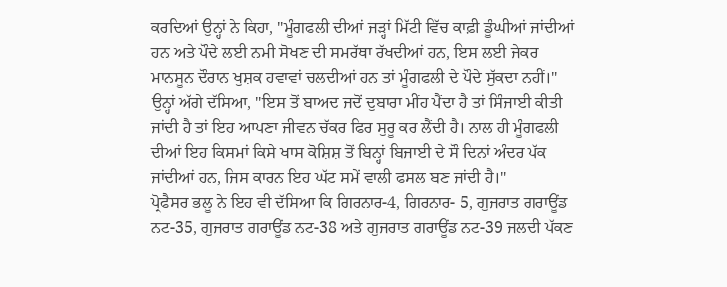ਕਰਦਿਆਂ ਉਨ੍ਹਾਂ ਨੇ ਕਿਹਾ, "ਮੂੰਗਫਲੀ ਦੀਆਂ ਜੜ੍ਹਾਂ ਮਿੱਟੀ ਵਿੱਚ ਕਾਫ਼ੀ ਡੂੰਘੀਆਂ ਜਾਂਦੀਆਂ ਹਨ ਅਤੇ ਪੌਦੇ ਲਈ ਨਮੀ ਸੋਖਣ ਦੀ ਸਮਰੱਥਾ ਰੱਖਦੀਆਂ ਹਨ, ਇਸ ਲਈ ਜੇਕਰ ਮਾਨਸੂਨ ਦੌਰਾਨ ਖੁਸ਼ਕ ਹਵਾਵਾਂ ਚਲਦੀਆਂ ਹਨ ਤਾਂ ਮੂੰਗਫਲੀ ਦੇ ਪੌਦੇ ਸੁੱਕਦਾ ਨਹੀਂ।"
ਉਨ੍ਹਾਂ ਅੱਗੇ ਦੱਸਿਆ, "ਇਸ ਤੋਂ ਬਾਅਦ ਜਦੋਂ ਦੁਬਾਰਾ ਮੀਂਹ ਪੈਂਦਾ ਹੈ ਤਾਂ ਸਿੰਜਾਈ ਕੀਤੀ ਜਾਂਦੀ ਹੈ ਤਾਂ ਇਹ ਆਪਣਾ ਜੀਵਨ ਚੱਕਰ ਫਿਰ ਸੁਰੂ ਕਰ ਲੈਂਦੀ ਹੈ। ਨਾਲ ਹੀ ਮੂੰਗਫਲੀ ਦੀਆਂ ਇਹ ਕਿਸਮਾਂ ਕਿਸੇ ਖਾਸ ਕੋਸ਼ਿਸ਼ ਤੋਂ ਬਿਨ੍ਹਾਂ ਬਿਜਾਈ ਦੇ ਸੌ ਦਿਨਾਂ ਅੰਦਰ ਪੱਕ ਜਾਂਦੀਆਂ ਹਨ, ਜਿਸ ਕਾਰਨ ਇਹ ਘੱਟ ਸਮੇਂ ਵਾਲੀ ਫਸਲ ਬਣ ਜਾਂਦੀ ਹੈ।"
ਪ੍ਰੋਫੈਸਰ ਭਲੂ ਨੇ ਇਹ ਵੀ ਦੱਸਿਆ ਕਿ ਗਿਰਨਾਰ-4, ਗਿਰਨਾਰ- 5, ਗੁਜਰਾਤ ਗਰਾਊਂਡ ਨਟ-35, ਗੁਜਰਾਤ ਗਰਾਊਂਡ ਨਟ-38 ਅਤੇ ਗੁਜਰਾਤ ਗਰਾਊਂਡ ਨਟ-39 ਜਲਦੀ ਪੱਕਣ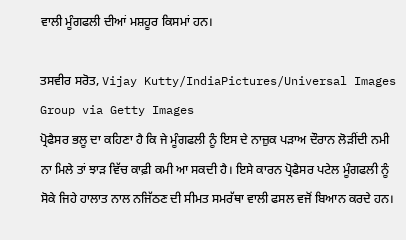ਵਾਲੀ ਮੂੰਗਫਲੀ ਦੀਆਂ ਮਸ਼ਹੂਰ ਕਿਸਮਾਂ ਹਨ।

ਤਸਵੀਰ ਸਰੋਤ, Vijay Kutty/IndiaPictures/Universal Images Group via Getty Images
ਪ੍ਰੋਫੈਸਰ ਭਲੂ ਦਾ ਕਹਿਣਾ ਹੈ ਕਿ ਜੇ ਮੂੰਗਫਲੀ ਨੂੰ ਇਸ ਦੇ ਨਾਜ਼ੁਕ ਪੜਾਅ ਦੌਰਾਨ ਲੋੜੀਂਦੀ ਨਮੀ ਨਾ ਮਿਲੇ ਤਾਂ ਝਾੜ ਵਿੱਚ ਕਾਫ਼ੀ ਕਮੀ ਆ ਸਕਦੀ ਹੈ। ਇਸੇ ਕਾਰਨ ਪ੍ਰੋਫੈਸਰ ਪਟੇਲ ਮੂੰਗਫਲੀ ਨੂੰ ਸੋਕੇ ਜਿਹੇ ਹਾਲਾਤ ਨਾਲ ਨਜਿੱਠਣ ਦੀ ਸੀਮਤ ਸਮਰੱਥਾ ਵਾਲੀ ਫਸਲ ਵਜੋਂ ਬਿਆਨ ਕਰਦੇ ਹਨ।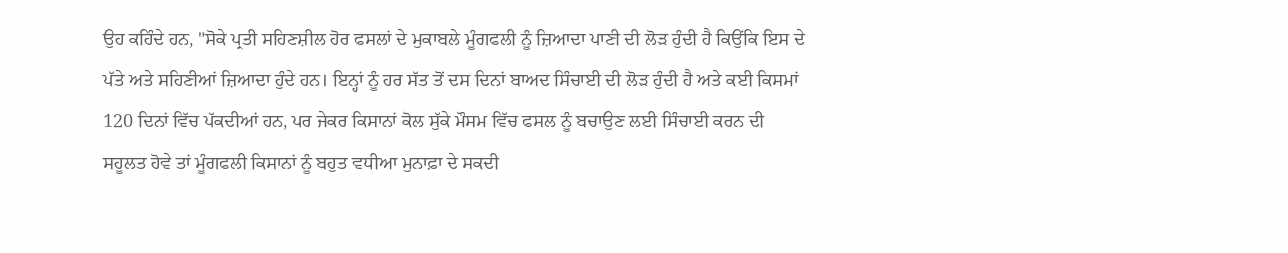ਉਹ ਕਹਿੰਦੇ ਹਨ, "ਸੋਕੇ ਪ੍ਰਤੀ ਸਹਿਣਸ਼ੀਲ ਹੋਰ ਫਸਲਾਂ ਦੇ ਮੁਕਾਬਲੇ ਮੂੰਗਫਲੀ ਨੂੰ ਜ਼ਿਆਦਾ ਪਾਣੀ ਦੀ ਲੋੜ ਹੁੰਦੀ ਹੈ ਕਿਉਂਕਿ ਇਸ ਦੇ ਪੱਤੇ ਅਤੇ ਸਹਿਣੀਆਂ ਜ਼ਿਆਦਾ ਹੁੰਦੇ ਹਨ। ਇਨ੍ਹਾਂ ਨੂੰ ਹਰ ਸੱਤ ਤੋਂ ਦਸ ਦਿਨਾਂ ਬਾਅਦ ਸਿੰਚਾਈ ਦੀ ਲੋੜ ਹੁੰਦੀ ਹੈ ਅਤੇ ਕਈ ਕਿਸਮਾਂ 120 ਦਿਨਾਂ ਵਿੱਚ ਪੱਕਦੀਆਂ ਹਨ, ਪਰ ਜੇਕਰ ਕਿਸਾਨਾਂ ਕੋਲ ਸੁੱਕੇ ਮੌਸਮ ਵਿੱਚ ਫਸਲ ਨੂੰ ਬਚਾਉਣ ਲਈ ਸਿੰਚਾਈ ਕਰਨ ਦੀ ਸਹੂਲਤ ਹੋਵੇ ਤਾਂ ਮੂੰਗਫਲੀ ਕਿਸਾਨਾਂ ਨੂੰ ਬਹੁਤ ਵਧੀਆ ਮੁਨਾਫ਼ਾ ਦੇ ਸਕਦੀ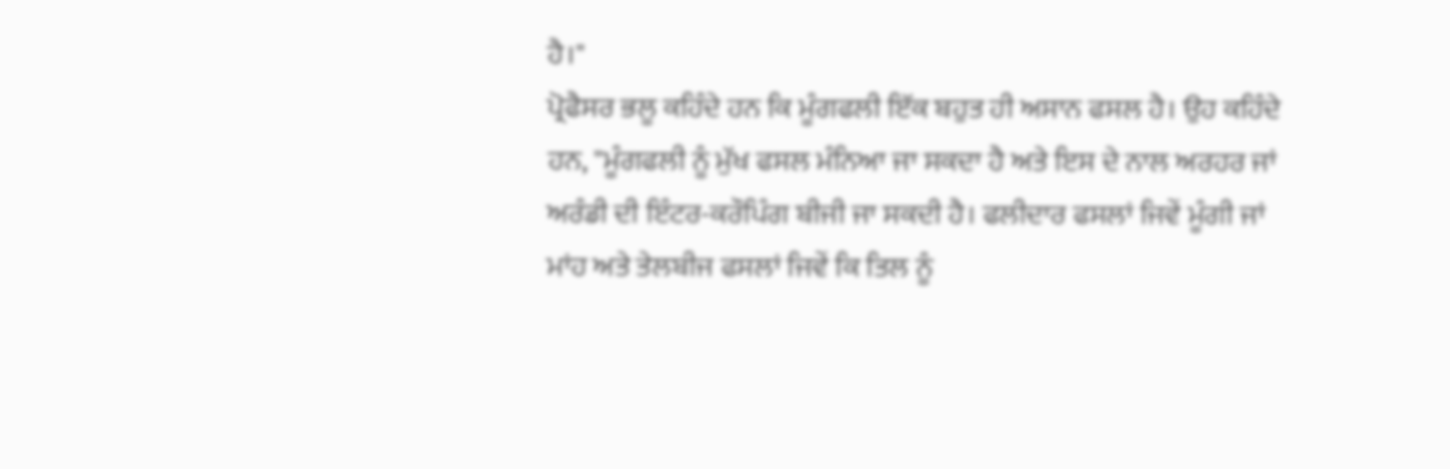ਹੈ।"
ਪ੍ਰੋਫੈਸਰ ਭਲੂ ਕਹਿੰਦੇ ਹਨ ਕਿ ਮੂੰਗਫਲੀ ਇੱਕ ਬਹੁਤ ਹੀ ਅਸਾਨ ਫਸਲ ਹੈ। ਉਹ ਕਹਿੰਦੇ ਹਨ, "ਮੂੰਗਫਲੀ ਨੂੰ ਮੁੱਖ ਫਸਲ ਮੰਨਿਆ ਜਾ ਸਕਦਾ ਹੈ ਅਤੇ ਇਸ ਦੇ ਨਾਲ ਅਰਹਰ ਜਾਂ ਅਰੰਡੀ ਦੀ ਇੰਟਰ-ਕਰੌਪਿੰਗ ਬੀਜੀ ਜਾ ਸਕਦੀ ਹੈ। ਫਲੀਦਾਰ ਫਸਲਾਂ ਜਿਵੇਂ ਮੂੰਗੀ ਜਾਂ ਮਾਂਹ ਅਤੇ ਤੇਲਬੀਜ ਫਸਲਾਂ ਜਿਵੇਂ ਕਿ ਤਿਲ ਨੂੰ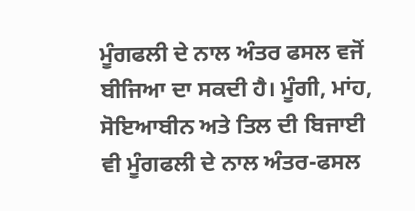ਮੂੰਗਫਲੀ ਦੇ ਨਾਲ ਅੰਤਰ ਫਸਲ ਵਜੋਂ ਬੀਜਿਆ ਦਾ ਸਕਦੀ ਹੈ। ਮੂੰਗੀ, ਮਾਂਹ, ਸੋਇਆਬੀਨ ਅਤੇ ਤਿਲ ਦੀ ਬਿਜਾਈ ਵੀ ਮੂੰਗਫਲੀ ਦੇ ਨਾਲ ਅੰਤਰ-ਫਸਲ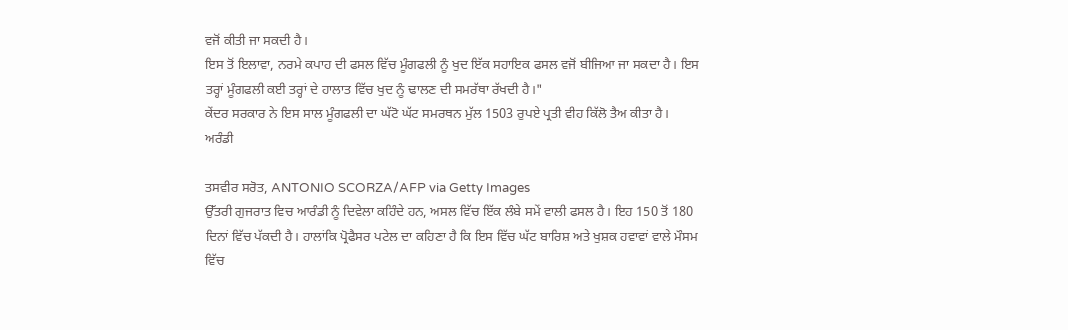ਵਜੋਂ ਕੀਤੀ ਜਾ ਸਕਦੀ ਹੈ।
ਇਸ ਤੋਂ ਇਲਾਵਾ, ਨਰਮੇ ਕਪਾਹ ਦੀ ਫਸਲ ਵਿੱਚ ਮੂੰਗਫਲੀ ਨੂੰ ਖੁਦ ਇੱਕ ਸਹਾਇਕ ਫਸਲ ਵਜੋਂ ਬੀਜਿਆ ਜਾ ਸਕਦਾ ਹੈ। ਇਸ ਤਰ੍ਹਾਂ ਮੂੰਗਫਲੀ ਕਈ ਤਰ੍ਹਾਂ ਦੇ ਹਾਲਾਤ ਵਿੱਚ ਖੁਦ ਨੂੰ ਢਾਲਣ ਦੀ ਸਮਰੱਥਾ ਰੱਖਦੀ ਹੈ।"
ਕੇਂਦਰ ਸਰਕਾਰ ਨੇ ਇਸ ਸਾਲ ਮੂੰਗਫਲੀ ਦਾ ਘੱਟੋ ਘੱਟ ਸਮਰਥਨ ਮੁੱਲ 1503 ਰੁਪਏ ਪ੍ਰਤੀ ਵੀਹ ਕਿੱਲੋ ਤੈਅ ਕੀਤਾ ਹੈ।
ਅਰੰਡੀ

ਤਸਵੀਰ ਸਰੋਤ, ANTONIO SCORZA/AFP via Getty Images
ਉੱਤਰੀ ਗੁਜਰਾਤ ਵਿਚ ਆਰੰਡੀ ਨੂੰ ਦਿਵੇਲਾ ਕਹਿੰਦੇ ਹਨ, ਅਸਲ ਵਿੱਚ ਇੱਕ ਲੰਬੇ ਸਮੇਂ ਵਾਲੀ ਫਸਲ ਹੈ। ਇਹ 150 ਤੋਂ 180 ਦਿਨਾਂ ਵਿੱਚ ਪੱਕਦੀ ਹੈ। ਹਾਲਾਂਕਿ ਪ੍ਰੋਫੈਸਰ ਪਟੇਲ ਦਾ ਕਹਿਣਾ ਹੈ ਕਿ ਇਸ ਵਿੱਚ ਘੱਟ ਬਾਰਿਸ਼ ਅਤੇ ਖੁਸ਼ਕ ਹਵਾਵਾਂ ਵਾਲੇ ਮੌਸਮ ਵਿੱਚ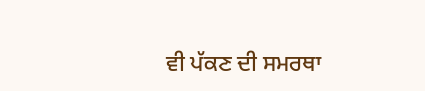ਵੀ ਪੱਕਣ ਦੀ ਸਮਰਥਾ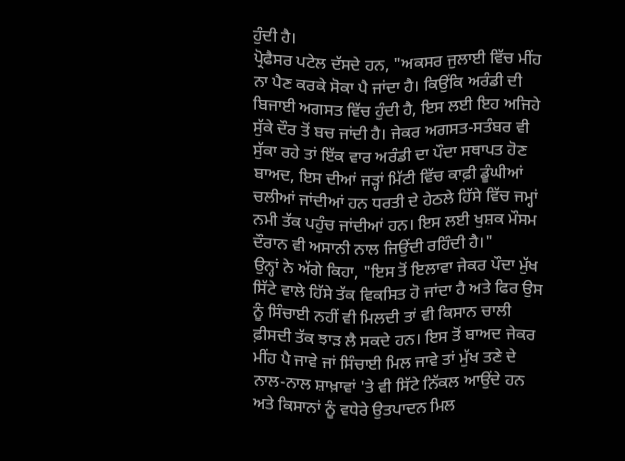ਹੁੰਦੀ ਹੈ।
ਪ੍ਰੋਫੈਸਰ ਪਟੇਲ ਦੱਸਦੇ ਹਨ, "ਅਕਸਰ ਜੁਲਾਈ ਵਿੱਚ ਮੀਂਹ ਨਾ ਪੈਣ ਕਰਕੇ ਸੋਕਾ ਪੈ ਜਾਂਦਾ ਹੈ। ਕਿਉਂਕਿ ਅਰੰਡੀ ਦੀ ਬਿਜਾਈ ਅਗਸਤ ਵਿੱਚ ਹੁੰਦੀ ਹੈ, ਇਸ ਲਈ ਇਹ ਅਜਿਹੇ ਸੁੱਕੇ ਦੌਰ ਤੋਂ ਬਚ ਜਾਂਦੀ ਹੈ। ਜੇਕਰ ਅਗਸਤ-ਸਤੰਬਰ ਵੀ ਸੁੱਕਾ ਰਹੇ ਤਾਂ ਇੱਕ ਵਾਰ ਅਰੰਡੀ ਦਾ ਪੌਦਾ ਸਥਾਪਤ ਹੋਣ ਬਾਅਦ, ਇਸ ਦੀਆਂ ਜੜ੍ਹਾਂ ਮਿੱਟੀ ਵਿੱਚ ਕਾਫ਼ੀ ਡੂੰਘੀਆਂ ਚਲੀਆਂ ਜਾਂਦੀਆਂ ਹਨ ਧਰਤੀ ਦੇ ਹੇਠਲੇ ਹਿੱਸੇ ਵਿੱਚ ਜਮ੍ਹਾਂ ਨਮੀ ਤੱਕ ਪਹੁੰਚ ਜਾਂਦੀਆਂ ਹਨ। ਇਸ ਲਈ ਖੁਸ਼ਕ ਮੌਸਮ ਦੌਰਾਨ ਵੀ ਅਸਾਨੀ ਨਾਲ ਜਿਉਂਦੀ ਰਹਿੰਦੀ ਹੈ।"
ਉਨ੍ਹਾਂ ਨੇ ਅੱਗੇ ਕਿਹਾ, "ਇਸ ਤੋਂ ਇਲਾਵਾ ਜੇਕਰ ਪੌਦਾ ਮੁੱਖ ਸਿੱਟੇ ਵਾਲੇ ਹਿੱਸੇ ਤੱਕ ਵਿਕਸਿਤ ਹੋ ਜਾਂਦਾ ਹੈ ਅਤੇ ਫਿਰ ਉਸ ਨੂੰ ਸਿੰਚਾਈ ਨਹੀਂ ਵੀ ਮਿਲਦੀ ਤਾਂ ਵੀ ਕਿਸਾਨ ਚਾਲੀ ਫ਼ੀਸਦੀ ਤੱਕ ਝਾੜ ਲੈ ਸਕਦੇ ਹਨ। ਇਸ ਤੋਂ ਬਾਅਦ ਜੇਕਰ ਮੀਂਹ ਪੈ ਜਾਵੇ ਜਾਂ ਸਿੰਚਾਈ ਮਿਲ ਜਾਵੇ ਤਾਂ ਮੁੱਖ ਤਣੇ ਦੇ ਨਾਲ-ਨਾਲ ਸ਼ਾਖ਼ਾਵਾਂ 'ਤੇ ਵੀ ਸਿੱਟੇ ਨਿੱਕਲ ਆਉਂਦੇ ਹਨ ਅਤੇ ਕਿਸਾਨਾਂ ਨੂੰ ਵਧੇਰੇ ਉਤਪਾਦਨ ਮਿਲ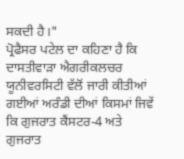ਸਕਦੀ ਹੈ।"
ਪ੍ਰੋਫੈਸਰ ਪਟੇਲ ਦਾ ਕਹਿਣਾ ਹੈ ਕਿ ਦਾਸਤੀਵਾੜਾ ਐਗਰੀਕਲਚਰ ਯੂਨੀਵਰਸਿਟੀ ਵੱਲੋਂ ਜਾਰੀ ਕੀਤੀਆਂ ਗਈਆਂ ਅਰੰਡੀ ਦੀਆਂ ਕਿਸਮਾਂ ਜਿਵੇਂ ਕਿ ਗੁਜਰਾਤ ਕੈਂਸਟਰ-4 ਅਤੇ ਗੁਜਰਾਤ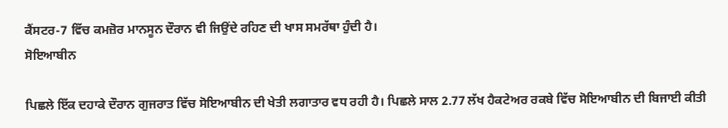ਕੈਂਸਟਰ-7 ਵਿੱਚ ਕਮਜ਼ੋਰ ਮਾਨਸੂਨ ਦੌਰਾਨ ਵੀ ਜਿਉਂਦੇ ਰਹਿਣ ਦੀ ਖਾਸ ਸਮਰੱਥਾ ਹੁੰਦੀ ਹੈ।
ਸੋਇਆਬੀਨ

ਪਿਛਲੇ ਇੱਕ ਦਹਾਕੇ ਦੌਰਾਨ ਗੁਜਰਾਤ ਵਿੱਚ ਸੋਇਆਬੀਨ ਦੀ ਖੇਤੀ ਲਗਾਤਾਰ ਵਧ ਰਹੀ ਹੈ। ਪਿਛਲੇ ਸਾਲ 2.77 ਲੱਖ ਹੈਕਟੇਅਰ ਰਕਬੇ ਵਿੱਚ ਸੋਇਆਬੀਨ ਦੀ ਬਿਜਾਈ ਕੀਤੀ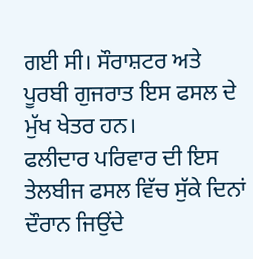ਗਈ ਸੀ। ਸੌਰਾਸ਼ਟਰ ਅਤੇ ਪੂਰਬੀ ਗੁਜਰਾਤ ਇਸ ਫਸਲ ਦੇ ਮੁੱਖ ਖੇਤਰ ਹਨ।
ਫਲੀਦਾਰ ਪਰਿਵਾਰ ਦੀ ਇਸ ਤੇਲਬੀਜ ਫਸਲ ਵਿੱਚ ਸੁੱਕੇ ਦਿਨਾਂ ਦੌਰਾਨ ਜਿਉਂਦੇ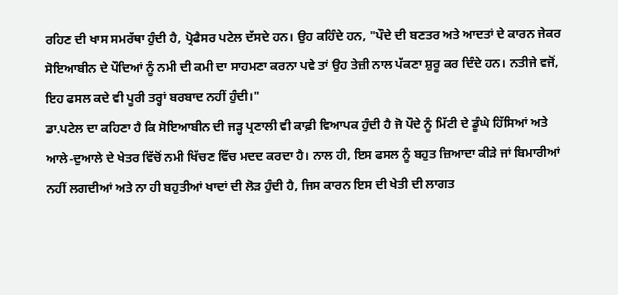ਰਹਿਣ ਦੀ ਖਾਸ ਸਮਰੱਥਾ ਹੁੰਦੀ ਹੈ, ਪ੍ਰੋਫੈਸਰ ਪਟੇਲ ਦੱਸਦੇ ਹਨ। ਉਹ ਕਹਿੰਦੇ ਹਨ, "ਪੌਦੇ ਦੀ ਬਣਤਰ ਅਤੇ ਆਦਤਾਂ ਦੇ ਕਾਰਨ ਜੇਕਰ ਸੋਇਆਬੀਨ ਦੇ ਪੌਦਿਆਂ ਨੂੰ ਨਮੀ ਦੀ ਕਮੀ ਦਾ ਸਾਹਮਣਾ ਕਰਨਾ ਪਵੇ ਤਾਂ ਉਹ ਤੇਜ਼ੀ ਨਾਲ ਪੱਕਣਾ ਸ਼ੁਰੂ ਕਰ ਦਿੰਦੇ ਹਨ। ਨਤੀਜੇ ਵਜੋਂ, ਇਹ ਫਸਲ ਕਦੇ ਵੀ ਪੂਰੀ ਤਰ੍ਹਾਂ ਬਰਬਾਦ ਨਹੀਂ ਹੁੰਦੀ।"
ਡਾ.ਪਟੇਲ ਦਾ ਕਹਿਣਾ ਹੈ ਕਿ ਸੋਇਆਬੀਨ ਦੀ ਜੜ੍ਹ ਪ੍ਰਣਾਲੀ ਵੀ ਕਾਫ਼ੀ ਵਿਆਪਕ ਹੁੰਦੀ ਹੈ ਜੋ ਪੌਦੇ ਨੂੰ ਮਿੱਟੀ ਦੇ ਡੂੰਘੇ ਹਿੱਸਿਆਂ ਅਤੇ ਆਲੇ-ਦੁਆਲੇ ਦੇ ਖੇਤਰ ਵਿੱਚੋਂ ਨਮੀ ਖਿੱਚਣ ਵਿੱਚ ਮਦਦ ਕਰਦਾ ਹੈ। ਨਾਲ ਹੀ, ਇਸ ਫਸਲ ਨੂੰ ਬਹੁਤ ਜ਼ਿਆਦਾ ਕੀੜੇ ਜਾਂ ਬਿਮਾਰੀਆਂ ਨਹੀਂ ਲਗਦੀਆਂ ਅਤੇ ਨਾ ਹੀ ਬਹੁਤੀਆਂ ਖਾਦਾਂ ਦੀ ਲੋੜ ਹੁੰਦੀ ਹੈ, ਜਿਸ ਕਾਰਨ ਇਸ ਦੀ ਖੇਤੀ ਦੀ ਲਾਗਤ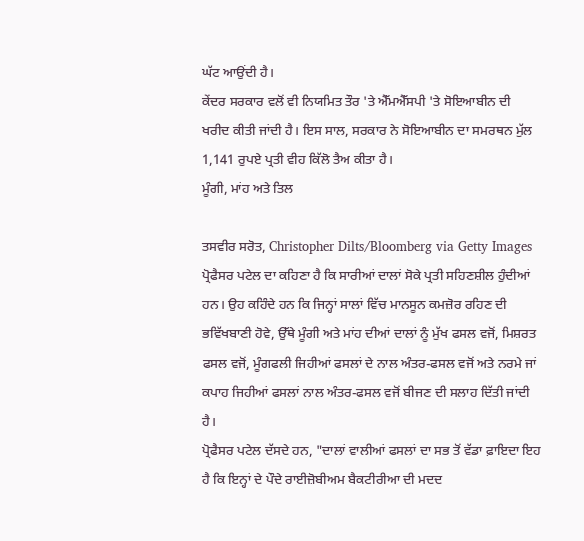ਘੱਟ ਆਉਂਦੀ ਹੈ।
ਕੇਂਦਰ ਸਰਕਾਰ ਵਲੋਂ ਵੀ ਨਿਯਮਿਤ ਤੌਰ 'ਤੇ ਐੱਮਐੱਸਪੀ 'ਤੇ ਸੋਇਆਬੀਨ ਦੀ ਖਰੀਦ ਕੀਤੀ ਜਾਂਦੀ ਹੈ। ਇਸ ਸਾਲ, ਸਰਕਾਰ ਨੇ ਸੋਇਆਬੀਨ ਦਾ ਸਮਰਥਨ ਮੁੱਲ 1,141 ਰੁਪਏ ਪ੍ਰਤੀ ਵੀਹ ਕਿੱਲੋ ਤੈਅ ਕੀਤਾ ਹੈ।
ਮੂੰਗੀ, ਮਾਂਹ ਅਤੇ ਤਿਲ

ਤਸਵੀਰ ਸਰੋਤ, Christopher Dilts/Bloomberg via Getty Images
ਪ੍ਰੋਫੈਸਰ ਪਟੇਲ ਦਾ ਕਹਿਣਾ ਹੈ ਕਿ ਸਾਰੀਆਂ ਦਾਲਾਂ ਸੋਕੇ ਪ੍ਰਤੀ ਸਹਿਣਸ਼ੀਲ ਹੁੰਦੀਆਂ ਹਨ। ਉਹ ਕਹਿੰਦੇ ਹਨ ਕਿ ਜਿਨ੍ਹਾਂ ਸਾਲਾਂ ਵਿੱਚ ਮਾਨਸੂਨ ਕਮਜ਼ੋਰ ਰਹਿਣ ਦੀ ਭਵਿੱਖਬਾਣੀ ਹੋਵੇ, ਉੱਥੇ ਮੂੰਗੀ ਅਤੇ ਮਾਂਹ ਦੀਆਂ ਦਾਲਾਂ ਨੂੰ ਮੁੱਖ ਫਸਲ ਵਜੋਂ, ਮਿਸ਼ਰਤ ਫਸਲ ਵਜੋਂ, ਮੂੰਗਫਲੀ ਜਿਹੀਆਂ ਫਸਲਾਂ ਦੇ ਨਾਲ ਅੰਤਰ-ਫਸਲ ਵਜੋਂ ਅਤੇ ਨਰਮੇ ਜਾਂ ਕਪਾਹ ਜਿਹੀਆਂ ਫਸਲਾਂ ਨਾਲ ਅੰਤਰ-ਫਸਲ ਵਜੋਂ ਬੀਜਣ ਦੀ ਸਲਾਹ ਦਿੱਤੀ ਜਾਂਦੀ ਹੈ।
ਪ੍ਰੋਫੈਸਰ ਪਟੇਲ ਦੱਸਦੇ ਹਨ, "ਦਾਲਾਂ ਵਾਲੀਆਂ ਫਸਲਾਂ ਦਾ ਸਭ ਤੋਂ ਵੱਡਾ ਫ਼ਾਇਦਾ ਇਹ ਹੈ ਕਿ ਇਨ੍ਹਾਂ ਦੇ ਪੌਦੇ ਰਾਈਜ਼ੋਬੀਅਮ ਬੈਕਟੀਰੀਆ ਦੀ ਮਦਦ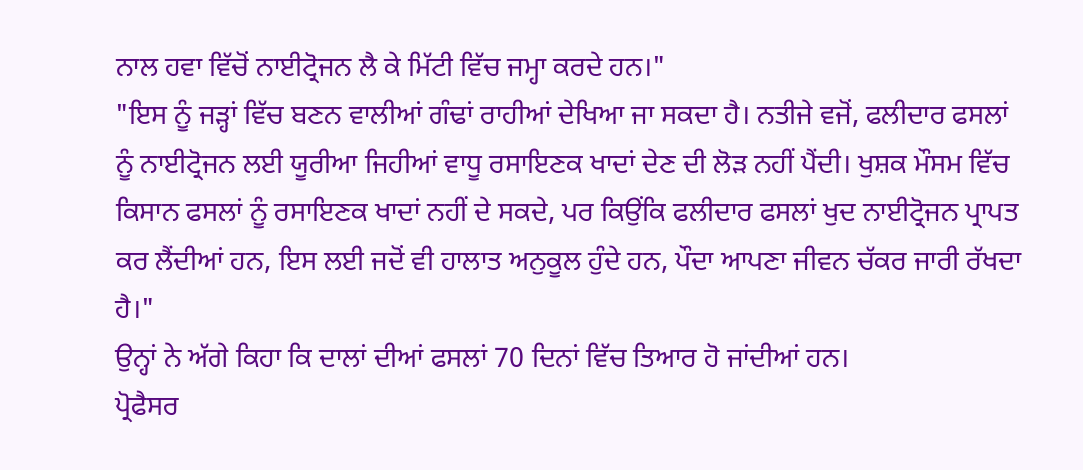ਨਾਲ ਹਵਾ ਵਿੱਚੋਂ ਨਾਈਟ੍ਰੋਜਨ ਲੈ ਕੇ ਮਿੱਟੀ ਵਿੱਚ ਜਮ੍ਹਾ ਕਰਦੇ ਹਨ।"
"ਇਸ ਨੂੰ ਜੜ੍ਹਾਂ ਵਿੱਚ ਬਣਨ ਵਾਲੀਆਂ ਗੰਢਾਂ ਰਾਹੀਆਂ ਦੇਖਿਆ ਜਾ ਸਕਦਾ ਹੈ। ਨਤੀਜੇ ਵਜੋਂ, ਫਲੀਦਾਰ ਫਸਲਾਂ ਨੂੰ ਨਾਈਟ੍ਰੋਜਨ ਲਈ ਯੂਰੀਆ ਜਿਹੀਆਂ ਵਾਧੂ ਰਸਾਇਣਕ ਖਾਦਾਂ ਦੇਣ ਦੀ ਲੋੜ ਨਹੀਂ ਪੈਂਦੀ। ਖੁਸ਼ਕ ਮੌਸਮ ਵਿੱਚ ਕਿਸਾਨ ਫਸਲਾਂ ਨੂੰ ਰਸਾਇਣਕ ਖਾਦਾਂ ਨਹੀਂ ਦੇ ਸਕਦੇ, ਪਰ ਕਿਉਂਕਿ ਫਲੀਦਾਰ ਫਸਲਾਂ ਖੁਦ ਨਾਈਟ੍ਰੋਜਨ ਪ੍ਰਾਪਤ ਕਰ ਲੈਂਦੀਆਂ ਹਨ, ਇਸ ਲਈ ਜਦੋਂ ਵੀ ਹਾਲਾਤ ਅਨੁਕੂਲ ਹੁੰਦੇ ਹਨ, ਪੌਦਾ ਆਪਣਾ ਜੀਵਨ ਚੱਕਰ ਜਾਰੀ ਰੱਖਦਾ ਹੈ।"
ਉਨ੍ਹਾਂ ਨੇ ਅੱਗੇ ਕਿਹਾ ਕਿ ਦਾਲਾਂ ਦੀਆਂ ਫਸਲਾਂ 70 ਦਿਨਾਂ ਵਿੱਚ ਤਿਆਰ ਹੋ ਜਾਂਦੀਆਂ ਹਨ।
ਪ੍ਰੋਫੈਸਰ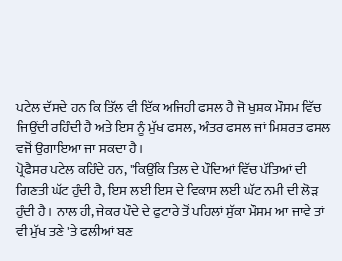ਪਟੇਲ ਦੱਸਦੇ ਹਨ ਕਿ ਤਿੱਲ ਵੀ ਇੱਕ ਅਜਿਹੀ ਫਸਲ ਹੈ ਜੋ ਖੁਸ਼ਕ ਮੌਸਮ ਵਿੱਚ ਜਿਉਂਦੀ ਰਹਿੰਦੀ ਹੈ ਅਤੇ ਇਸ ਨੂੰ ਮੁੱਖ ਫਸਲ, ਅੰਤਰ ਫਸਲ ਜਾਂ ਮਿਸ਼ਰਤ ਫਸਲ ਵਜੋਂ ਉਗਾਇਆ ਜਾ ਸਕਦਾ ਹੈ।
ਪ੍ਰੋਫੈਸਰ ਪਟੇਲ ਕਹਿੰਦੇ ਹਨ, "ਕਿਉਂਕਿ ਤਿਲ ਦੇ ਪੌਦਿਆਂ ਵਿੱਚ ਪੱਤਿਆਂ ਦੀ ਗਿਣਤੀ ਘੱਟ ਹੁੰਦੀ ਹੈ, ਇਸ ਲਈ ਇਸ ਦੇ ਵਿਕਾਸ ਲਈ ਘੱਟ ਨਮੀ ਦੀ ਲੋੜ ਹੁੰਦੀ ਹੈ। ਨਾਲ ਹੀ, ਜੇਕਰ ਪੌਦੇ ਦੇ ਫੁਟਾਰੇ ਤੋਂ ਪਹਿਲਾਂ ਸੁੱਕਾ ਮੌਸਮ ਆ ਜਾਵੇ ਤਾਂ ਵੀ ਮੁੱਖ ਤਣੇ 'ਤੇ ਫਲੀਆਂ ਬਣ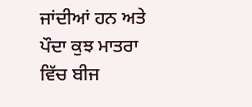ਜਾਂਦੀਆਂ ਹਨ ਅਤੇ ਪੌਦਾ ਕੁਝ ਮਾਤਰਾ ਵਿੱਚ ਬੀਜ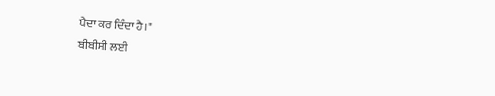ਪੈਦਾ ਕਰ ਦਿੰਦਾ ਹੈ।"
ਬੀਬੀਸੀ ਲਈ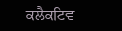ਕਲੈਕਟਿਵ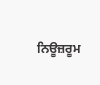ਨਿਊਜ਼ਰੂਮ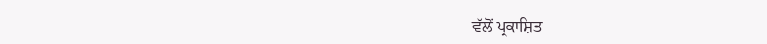ਵੱਲੋਂ ਪ੍ਰਕਾਸ਼ਿਤ